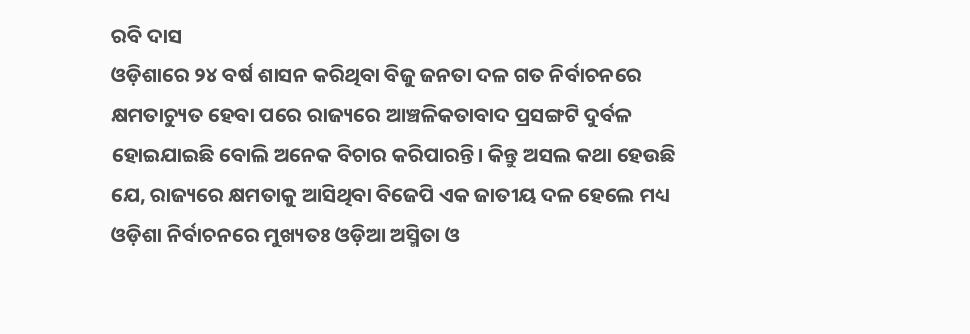ରବି ଦାସ
ଓଡ଼ିଶାରେ ୨୪ ବର୍ଷ ଶାସନ କରିଥିବା ବିଜୁ ଜନତା ଦଳ ଗତ ନିର୍ବାଚନରେ କ୍ଷମତାଚ୍ୟୁତ ହେବା ପରେ ରାଜ୍ୟରେ ଆଞ୍ଚଳିକତାବାଦ ପ୍ରସଙ୍ଗଟି ଦୁର୍ବଳ ହୋଇଯାଇଛି ବୋଲି ଅନେକ ବିଚାର କରିପାରନ୍ତି। କିନ୍ତୁ ଅସଲ କଥା ହେଉଛି ଯେ, ରାଜ୍ୟରେ କ୍ଷମତାକୁ ଆସିଥିବା ବିଜେପି ଏକ ଜାତୀୟ ଦଳ ହେଲେ ମଧ୍ୟ ଓଡ଼ିଶା ନିର୍ବାଚନରେ ମୁଖ୍ୟତଃ ଓଡ଼ିଆ ଅସ୍ମିତା ଓ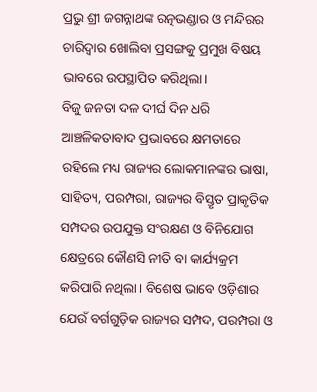ପ୍ରଭୁ ଶ୍ରୀ ଜଗନ୍ନାଥଙ୍କ ରତ୍ନଭଣ୍ଡାର ଓ ମନ୍ଦିରର ଚାରିଦ୍ୱାର ଖୋଲିବା ପ୍ରସଙ୍ଗକୁ ପ୍ରମୁଖ ବିଷୟ ଭାବରେ ଉପସ୍ଥାପିତ କରିଥିଲା।
ବିଜୁ ଜନତା ଦଳ ଦୀର୍ଘ ଦିନ ଧରି ଆଞ୍ଚଳିକତାବାଦ ପ୍ରଭାବରେ କ୍ଷମତାରେ ରହିଲେ ମଧ୍ୟ ରାଜ୍ୟର ଲୋକମାନଙ୍କର ଭାଷା, ସାହିତ୍ୟ, ପରମ୍ପରା, ରାଜ୍ୟର ବିସ୍ତୃତ ପ୍ରାକୃତିକ ସମ୍ପଦର ଉପଯୁକ୍ତ ସଂରକ୍ଷଣ ଓ ବିନିଯୋଗ କ୍ଷେତ୍ରରେ କୌଣସି ନୀତି ବା କାର୍ଯ୍ୟକ୍ରମ କରିପାରି ନଥିଲା। ବିଶେଷ ଭାବେ ଓଡ଼ିଶାର ଯେଉଁ ବର୍ଗଗୁଡ଼ିକ ରାଜ୍ୟର ସମ୍ପଦ, ପରମ୍ପରା ଓ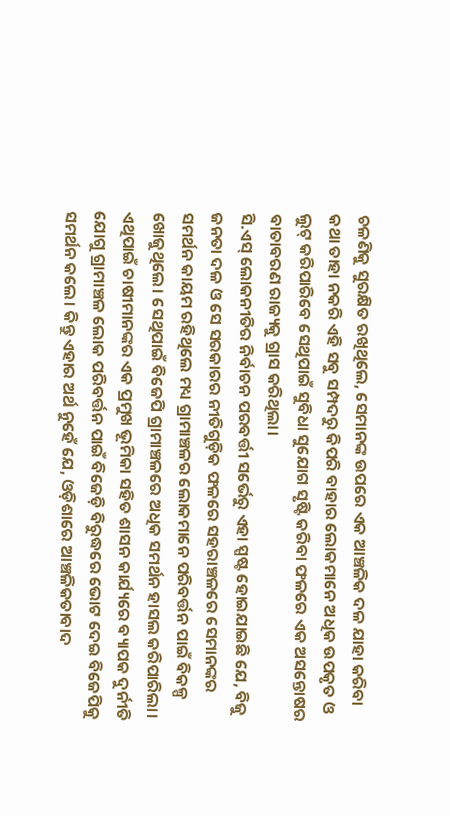ଚଳଣିକୁ ସୁରକ୍ଷିତ ରଖିଥିଲେ, ସେମାନଙ୍କ ଉପରେ ଏକ ଆଞ୍ଚଳିକ ଦଳ ଯାହା କରିବା କଥା ତାହା ନକରି ଏହି ସବୁ ସମ୍ପଦରୁ କିପରି ବାହାର ଲୋକମାନେ ଅଧିକ ଉପକୃତ ଓ ଲୁଟ୍ କରିପାରିବେ ସେଥିପାଇଁ ସୁବିଧା ସୁଯୋଗ ସୃଷ୍ଟି କରିବା ଫଳରେ ଏକ ଅସନ୍ତୋଷର ବାତାବରଣ ରାଜ୍ୟକୁ ଗ୍ରାସ କରିଥିଲା।
ସି.ଏସ୍ ଲୋକନୀତିର ନିର୍ବାଚନ ପରବର୍ତ୍ତୀ ସର୍ଭେରୁ ଏହା ସ୍ପଷ୍ଟ ହୋଇଯାଇଛି ଯେ, ବିଜୁ ଜନତା ଦଳ ଓ ସେ ସରକାରର ନୀତିଗୁଡ଼ିକ ଫଳରେ ସହରାଞ୍ଚଳରେ ସେମାନଙ୍କର ସମର୍ଥନ କାୟମ ରହିଥିଲେ ମଧ୍ୟ ଗ୍ରାମାଞ୍ଚଳର ଲୋକମାନେ ପରିବର୍ତ୍ତନ ପାଇଁ ବିକଳ୍ପ ଖୋଜୁଥିଲେ। ସେଥିପାଇଁ ବିଜେପି ଗ୍ରାମାଞ୍ଚଳରେ ଅଧିକ ସମର୍ଥନ ହାସଲ କରିପାରିଲା। ଏଥିପାଇଁ ଚାଷୀମାନଙ୍କର ଏକ ପ୍ରମୁଖ ଭୂମିକା ସହିତ ଶାସନ କାର୍ଯ୍ୟରେ ବ୍ୟାପକ ଦୁର୍ନୀତି ଯୋଗୁ ଗ୍ରାମାଞ୍ଚଳ ଲୋକ ପରିବର୍ତ୍ତନ ପାଇଁ ବିଜେଡ଼ି ବିରୁଦ୍ଧରେ ଭୋଟ ଦେଇ ବିଜେପିକୁ ସମର୍ଥନ କଲେ। କିନ୍ତୁ ଏହାର ଅର୍ଥ ନୁହେଁ ଯେ, ଓଡ଼ିଶାରେ ଆଞ୍ଚଳିକତାବାଦ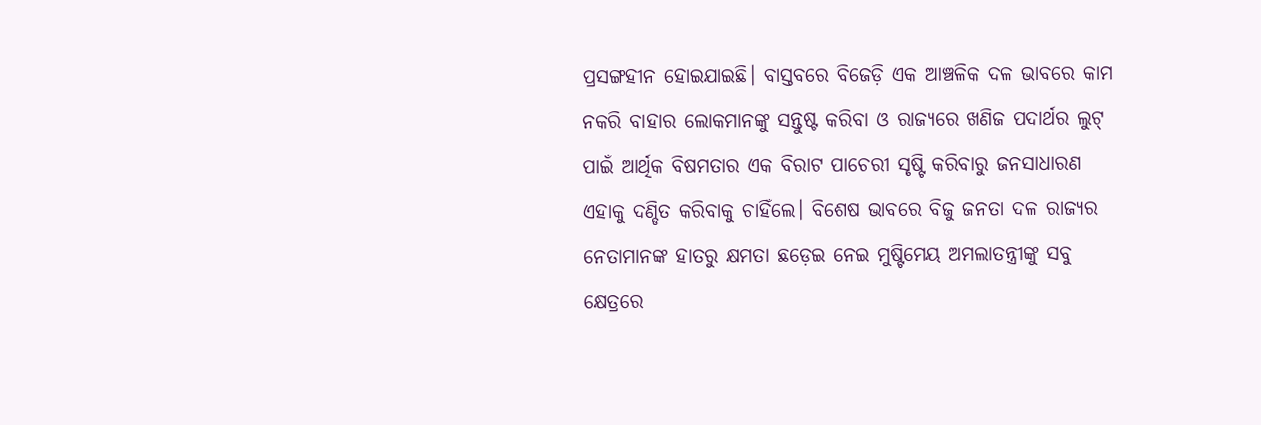ପ୍ରସଙ୍ଗହୀନ ହୋଇଯାଇଛି। ବାସ୍ତବରେ ବିଜେଡ଼ି ଏକ ଆଞ୍ଚଳିକ ଦଳ ଭାବରେ କାମ ନକରି ବାହାର ଲୋକମାନଙ୍କୁ ସନ୍ତୁଷ୍ଟ କରିବା ଓ ରାଜ୍ୟରେ ଖଣିଜ ପଦାର୍ଥର ଲୁଟ୍ ପାଇଁ ଆର୍ଥିକ ବିଷମତାର ଏକ ବିରାଟ ପାଚେରୀ ସୃଷ୍ଟି କରିବାରୁ ଜନସାଧାରଣ ଏହାକୁ ଦଣ୍ଡିତ କରିବାକୁ ଚାହିଁଲେ। ବିଶେଷ ଭାବରେ ବିଜୁ ଜନତା ଦଳ ରାଜ୍ୟର ନେତାମାନଙ୍କ ହାତରୁ କ୍ଷମତା ଛଡ଼େଇ ନେଇ ମୁଷ୍ଟିମେୟ ଅମଲାତନ୍ତ୍ରୀଙ୍କୁ ସବୁ କ୍ଷେତ୍ରରେ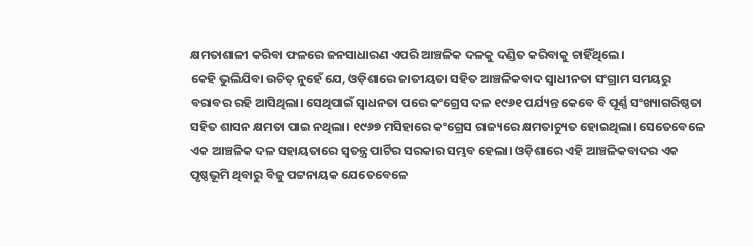କ୍ଷମତାଶାଳୀ କରିବା ଫଳରେ ଜନସାଧାରଣ ଏପରି ଆଞ୍ଚଳିକ ଦଳକୁ ଦଣ୍ଡିତ କରିବାକୁ ଚାହିଁଥିଲେ।
କେହି ଭୁଲିଯିବା ଉଚିତ୍ ନୁହେଁ ଯେ, ଓଡ଼ିଶାରେ ଜାତୀୟତା ସହିତ ଆଞ୍ଚଳିକବାଦ ସ୍ୱାଧୀନତା ସଂଗ୍ରାମ ସମୟରୁ ବରାବର ରହି ଆସିଥିଲା। ସେଥିପାଇଁ ସ୍ୱାଧନତା ପରେ କଂଗ୍ରେସ ଦଳ ୧୯୬୧ ପର୍ଯ୍ୟନ୍ତ କେବେ ବି ପୂର୍ଣ୍ଣ ସଂଖ୍ୟାଗରିଷ୍ଠତା ସହିତ ଶାସନ କ୍ଷମତା ପାଇ ନଥିଲା। ୧୯୬୭ ମସିହାରେ କଂଗ୍ରେସ ରାଜ୍ୟରେ କ୍ଷମତାଚ୍ୟୁତ ହୋଇଥିଲା। ସେତେବେଳେ ଏକ ଆଞ୍ଚଳିକ ଦଳ ସହାୟତାରେ ସ୍ୱତନ୍ତ୍ର ପାର୍ଟିର ସରକାର ସମ୍ଭବ ହେଲା। ଓଡ଼ିଶାରେ ଏହି ଆଞ୍ଚଳିକବାଦର ଏକ ପୃଷ୍ଠଭୂମି ଥିବାରୁ ବିଜୁ ପଟ୍ଟନାୟକ ଯେତେବେଳେ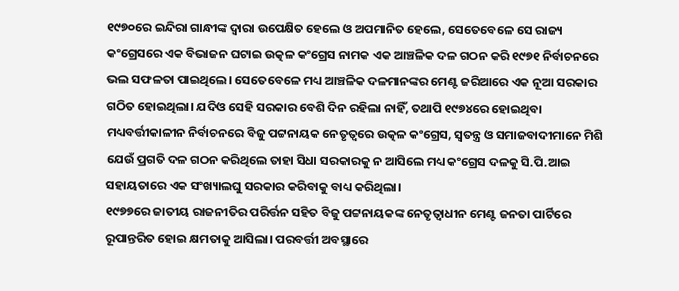୧୯୭୦ରେ ଇନ୍ଦିରା ଗାନ୍ଧୀଙ୍କ ଦ୍ୱାରା ଉପେକ୍ଷିତ ହେଲେ ଓ ଅପମାନିତ ହେଲେ, ସେତେବେଳେ ସେ ରାଜ୍ୟ କଂଗ୍ରେସରେ ଏକ ବିଭାଜନ ଘଟାଇ ଉତ୍କଳ କଂଗ୍ରେସ ନାମକ ଏକ ଆଞ୍ଚଳିକ ଦଳ ଗଠନ କରି ୧୯୭୧ ନିର୍ବାଚନରେ ଭଲ ସଫଳତା ପାଇଥିଲେ। ସେତେବେଳେ ମଧ୍ୟ ଆଞ୍ଚଳିକ ଦଳମାନଙ୍କର ମେଣ୍ଟ ଜରିଆରେ ଏକ ନୂଆ ସରକାର ଗଠିତ ହୋଇଥିଲା। ଯଦିଓ ସେହି ସରକାର ବେଶି ଦିନ ରହିଲା ନାହିଁ, ତଥାପି ୧୯୭୪ରେ ହୋଇଥିବା ମଧ୍ୟବର୍ତ୍ତୀକାଳୀନ ନିର୍ବାଚନରେ ବିଜୁ ପଟ୍ଟନାୟକ ନେତୃତ୍ୱରେ ଉତ୍କଳ କଂଗ୍ରେସ, ସ୍ୱତନ୍ତ୍ର ଓ ସମାଜବାଦୀମାନେ ମିଶି ଯେଉଁ ପ୍ରଗତି ଦଳ ଗଠନ କରିଥିଲେ ତାହା ସିଧା ସରକାରକୁ ନ ଆସିଲେ ମଧ୍ୟ କଂଗ୍ରେସ ଦଳକୁ ସି.ପି.ଆଇ ସହାୟତାରେ ଏକ ସଂଖ୍ୟାଲଘୁ ସରକାର କରିବାକୁ ବାଧ୍ୟ କରିଥିଲା।
୧୯୭୭ରେ ଜାତୀୟ ରାଜନୀତିର ପରିର୍ତ୍ତନ ସହିତ ବିଜୁ ପଟ୍ଟନାୟକଙ୍କ ନେତୃତ୍ୱାଧୀନ ମେଣ୍ଟ ଜନତା ପାର୍ଟିରେ ରୂପାନ୍ତରିତ ହୋଇ କ୍ଷମତାକୁ ଆସିଲା। ପରବର୍ତ୍ତୀ ଅବସ୍ଥାରେ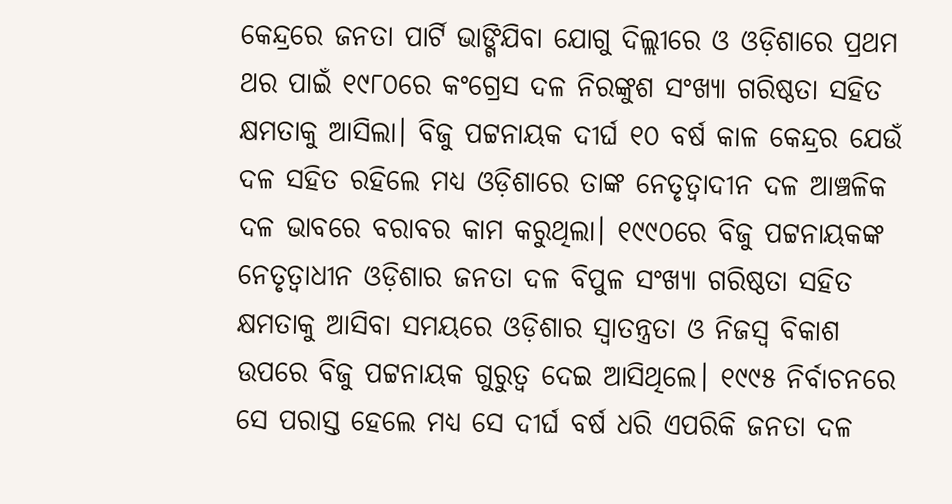କେନ୍ଦ୍ରରେ ଜନତା ପାର୍ଟି ଭାଙ୍ଗିଯିବା ଯୋଗୁ ଦିଲ୍ଲୀରେ ଓ ଓଡ଼ିଶାରେ ପ୍ରଥମ ଥର ପାଇଁ ୧୯୮୦ରେ କଂଗ୍ରେସ ଦଳ ନିରଙ୍କୁଶ ସଂଖ୍ୟା ଗରିଷ୍ଠତା ସହିତ କ୍ଷମତାକୁ ଆସିଲା। ବିଜୁ ପଟ୍ଟନାୟକ ଦୀର୍ଘ ୧୦ ବର୍ଷ କାଳ କେନ୍ଦ୍ରର ଯେଉଁ ଦଳ ସହିତ ରହିଲେ ମଧ୍ୟ ଓଡ଼ିଶାରେ ତାଙ୍କ ନେତୃତ୍ୱାଦୀନ ଦଳ ଆଞ୍ଚଳିକ ଦଳ ଭାବରେ ବରାବର କାମ କରୁଥିଲା। ୧୯୯୦ରେ ବିଜୁ ପଟ୍ଟନାୟକଙ୍କ ନେତୃତ୍ୱାଧୀନ ଓଡ଼ିଶାର ଜନତା ଦଳ ବିପୁଳ ସଂଖ୍ୟା ଗରିଷ୍ଠତା ସହିତ କ୍ଷମତାକୁ ଆସିବା ସମୟରେ ଓଡ଼ିଶାର ସ୍ୱାତନ୍ତ୍ରତା ଓ ନିଜସ୍ୱ ବିକାଶ ଉପରେ ବିଜୁ ପଟ୍ଟନାୟକ ଗୁରୁତ୍ୱ ଦେଇ ଆସିଥିଲେ। ୧୯୯୫ ନିର୍ବାଚନରେ ସେ ପରାସ୍ତ ହେଲେ ମଧ୍ୟ ସେ ଦୀର୍ଘ ବର୍ଷ ଧରି ଏପରିକି ଜନତା ଦଳ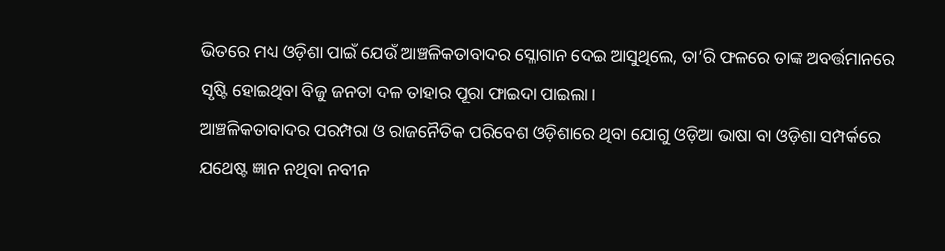ଭିତରେ ମଧ୍ୟ ଓଡ଼ିଶା ପାଇଁ ଯେଉଁ ଆଞ୍ଚଳିକତାବାଦର ସ୍ଳୋଗାନ ଦେଇ ଆସୁଥିଲେ, ତା’ରି ଫଳରେ ତାଙ୍କ ଅବର୍ତ୍ତମାନରେ ସୃଷ୍ଟି ହୋଇଥିବା ବିଜୁ ଜନତା ଦଳ ତାହାର ପୂରା ଫାଇଦା ପାଇଲା।
ଆଞ୍ଚଳିକତାବାଦର ପରମ୍ପରା ଓ ରାଜନୈତିକ ପରିବେଶ ଓଡ଼ିଶାରେ ଥିବା ଯୋଗୁ ଓଡ଼ିଆ ଭାଷା ବା ଓଡ଼ିଶା ସମ୍ପର୍କରେ ଯଥେଷ୍ଟ ଜ୍ଞାନ ନଥିବା ନବୀନ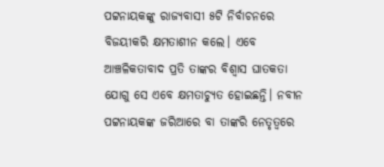ପଟ୍ଟନାୟକଙ୍କୁ ରାଜ୍ୟବାସୀ ୫ଟି ନିର୍ବାଚନରେ ବିଜୟୀକରି କ୍ଷମତାଶୀନ କଲେ। ଏବେ ଆଞ୍ଚଳିକତାବାଦ ପ୍ରତି ତାଙ୍କର ବିଶ୍ୱାସ ଘାତକତା ଯୋଗୁ ସେ ଏବେ କ୍ଷମତାଚ୍ୟୁତ ହୋଇଛନ୍ତି। ନବୀନ ପଟ୍ଟନାୟକଙ୍କ ଜରିଆରେ ବା ତାଙ୍କରି ନେତୃତ୍ୱରେ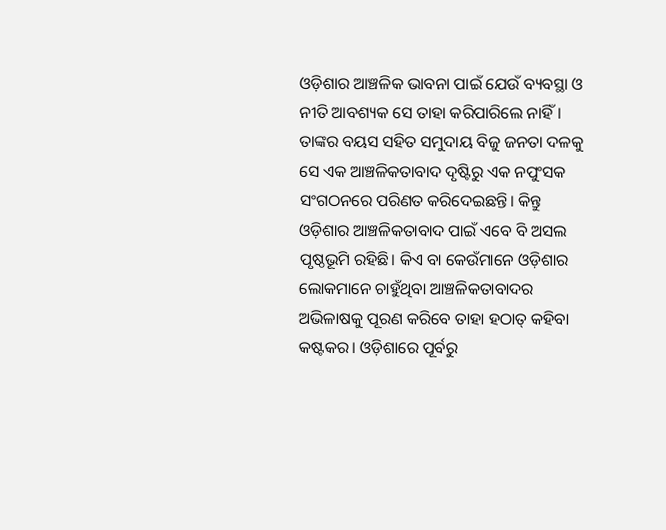ଓଡ଼ିଶାର ଆଞ୍ଚଳିକ ଭାବନା ପାଇଁ ଯେଉଁ ବ୍ୟବସ୍ଥା ଓ ନୀତି ଆବଶ୍ୟକ ସେ ତାହା କରିପାରିଲେ ନାହିଁ। ତାଙ୍କର ବୟସ ସହିତ ସମୁଦାୟ ବିଜୁ ଜନତା ଦଳକୁ ସେ ଏକ ଆଞ୍ଚଳିକତାବାଦ ଦୃଷ୍ଟିରୁ ଏକ ନପୁଂସକ ସଂଗଠନରେ ପରିଣତ କରିଦେଇଛନ୍ତି। କିନ୍ତୁ ଓଡ଼ିଶାର ଆଞ୍ଚଳିକତାବାଦ ପାଇଁ ଏବେ ବି ଅସଲ ପୃଷ୍ଠଭୂମି ରହିଛି। କିଏ ବା କେଉଁମାନେ ଓଡ଼ିଶାର ଲୋକମାନେ ଚାହୁଁଥିବା ଆଞ୍ଚଳିକତାବାଦର ଅଭିଳାଷକୁ ପୂରଣ କରିବେ ତାହା ହଠାତ୍ କହିବା କଷ୍ଟକର। ଓଡ଼ିଶାରେ ପୂର୍ବରୁ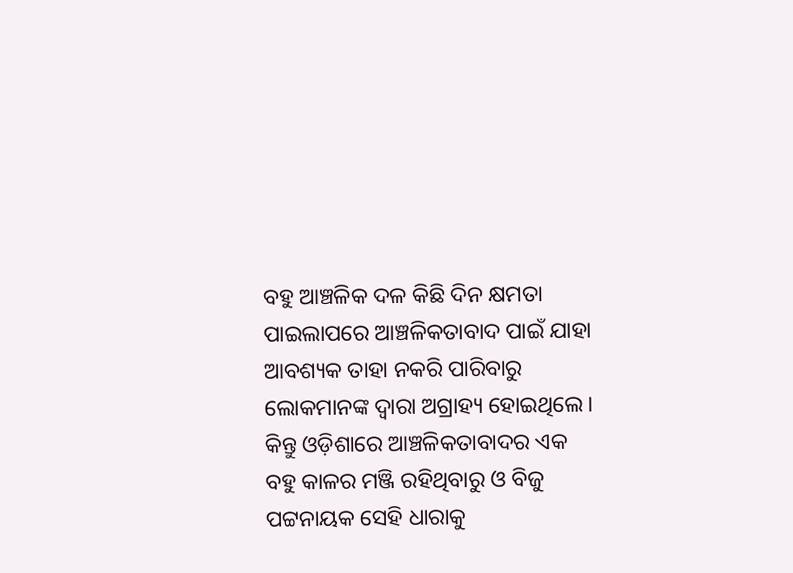ବହୁ ଆଞ୍ଚଳିକ ଦଳ କିଛି ଦିନ କ୍ଷମତା ପାଇଲାପରେ ଆଞ୍ଚଳିକତାବାଦ ପାଇଁ ଯାହା ଆବଶ୍ୟକ ତାହା ନକରି ପାରିବାରୁ ଲୋକମାନଙ୍କ ଦ୍ୱାରା ଅଗ୍ରାହ୍ୟ ହୋଇଥିଲେ। କିନ୍ତୁ ଓଡ଼ିଶାରେ ଆଞ୍ଚଳିକତାବାଦର ଏକ ବହୁ କାଳର ମଞ୍ଜି ରହିଥିବାରୁ ଓ ବିଜୁ ପଟ୍ଟନାୟକ ସେହି ଧାରାକୁ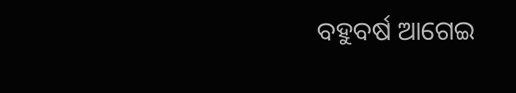ବହୁବର୍ଷ ଆଗେଇ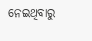ନେଇଥିବାରୁ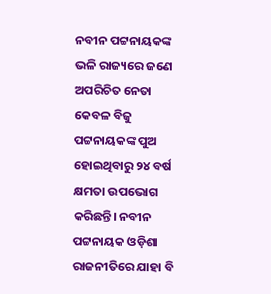ନବୀନ ପଟ୍ଟନାୟକଙ୍କ ଭଳି ରାଜ୍ୟରେ ଜଣେ ଅପରିଚିତ ନେତା କେବଳ ବିଜୁ ପଟ୍ଟନାୟକଙ୍କ ପୁଅ ହୋଇଥିବାରୁ ୨୪ ବର୍ଷ କ୍ଷମତା ଉପଭୋଗ କରିଛନ୍ତି। ନବୀନ ପଟ୍ଟନାୟକ ଓଡ଼ିଶା ରାଜନୀତିରେ ଯାହା ବି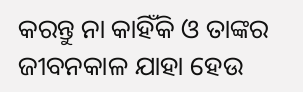କରନ୍ତୁ ନା କାହିଁକି ଓ ତାଙ୍କର ଜୀବନକାଳ ଯାହା ହେଉ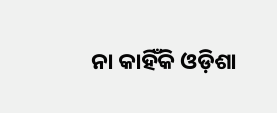ନା କାହିଁକି ଓଡ଼ିଶା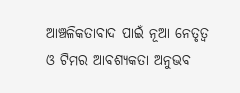ଆଞ୍ଚଳିକତାବାଦ ପାଇଁ ନୂଆ ନେତୃତ୍ୱ ଓ ଟିମର ଆବଶ୍ୟକତା ଅନୁଭବ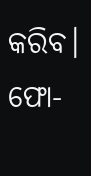କରିବ।
ଫୋ-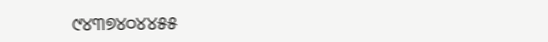୯୪୩୭୪୦୪୪୫୫